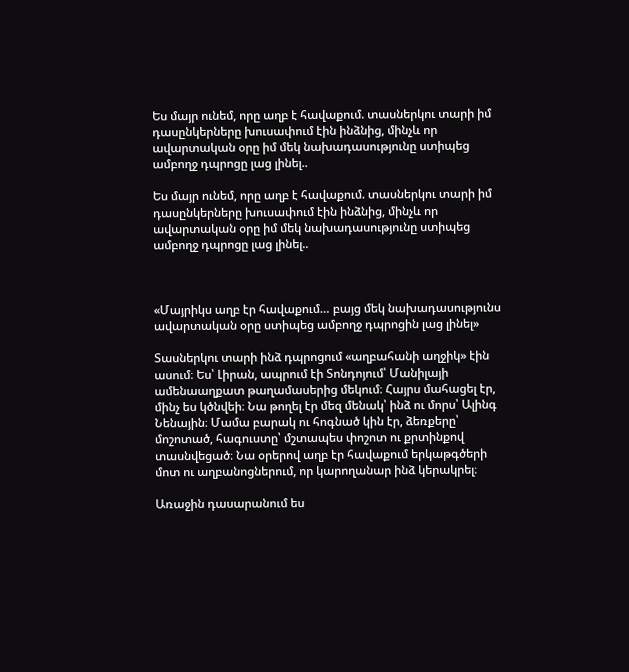Ես մայր ունեմ, որը աղբ է հավաքում. տասներկու տարի իմ դասընկերները խուսափում էին ինձնից, մինչև որ ավարտական օրը իմ մեկ նախադասությունը ստիպեց ամբողջ դպրոցը լաց լինել..

Ես մայր ունեմ, որը աղբ է հավաքում. տասներկու տարի իմ դասընկերները խուսափում էին ինձնից, մինչև որ ավարտական օրը իմ մեկ նախադասությունը ստիպեց ամբողջ դպրոցը լաց լինել..



«Մայրիկս աղբ էր հավաքում… բայց մեկ նախադասությունս ավարտական օրը ստիպեց ամբողջ դպրոցին լաց լինել»

Տասներկու տարի ինձ դպրոցում «աղբահանի աղջիկ» էին ասում։ Ես՝ Լիրան, ապրում էի Տոնդոյում՝ Մանիլայի ամենաաղքատ թաղամասերից մեկում։ Հայրս մահացել էր, մինչ ես կծնվեի։ Նա թողել էր մեզ մենակ՝ ինձ ու մորս՝ Ալինգ Նենային։ Մամա բարակ ու հոգնած կին էր, ձեռքերը՝ մոշոտած, հագուստը՝ մշտապես փոշոտ ու քրտինքով տասնվեցած։ Նա օրերով աղբ էր հավաքում երկաթգծերի մոտ ու աղբանոցներում, որ կարողանար ինձ կերակրել։

Առաջին դասարանում ես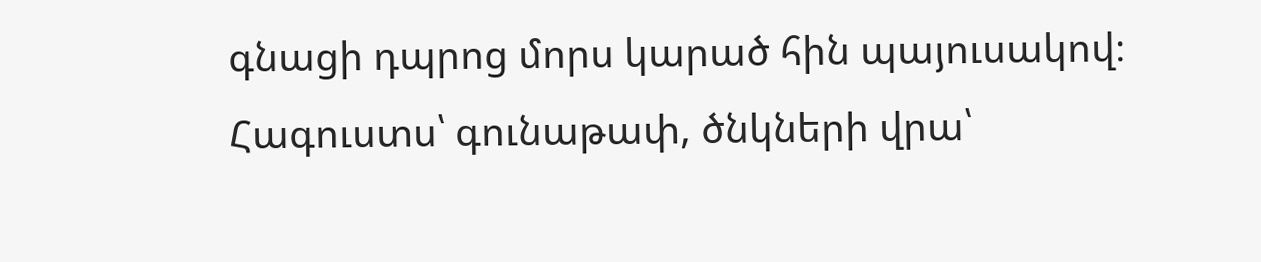գնացի դպրոց մորս կարած հին պայուսակով։
Հագուստս՝ գունաթափ, ծնկների վրա՝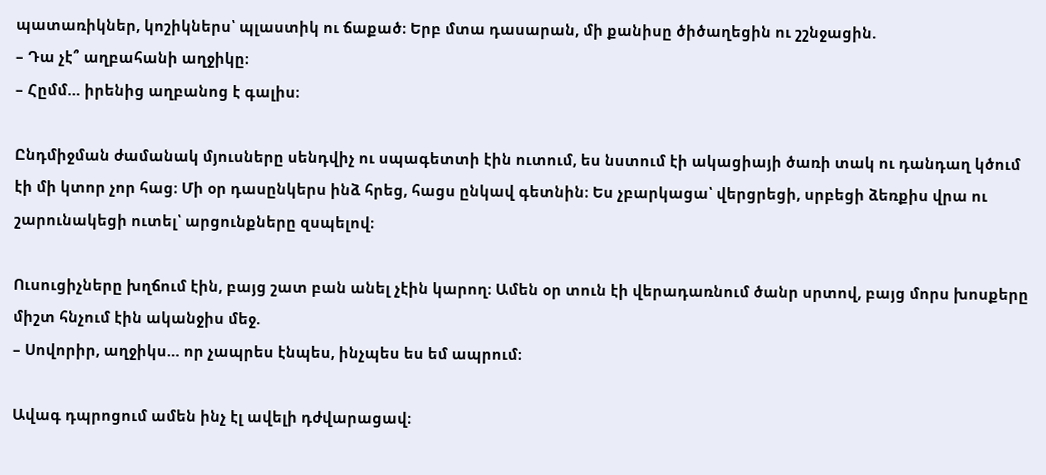պատառիկներ, կոշիկներս՝ պլաստիկ ու ճաքած։ Երբ մտա դասարան, մի քանիսը ծիծաղեցին ու շշնջացին.
– Դա չէ՞ աղբահանի աղջիկը։
– Հըմմ… իրենից աղբանոց է գալիս։

Ընդմիջման ժամանակ մյուսները սենդվիչ ու սպագետտի էին ուտում, ես նստում էի ակացիայի ծառի տակ ու դանդաղ կծում էի մի կտոր չոր հաց։ Մի օր դասընկերս ինձ հրեց, հացս ընկավ գետնին։ Ես չբարկացա՝ վերցրեցի, սրբեցի ձեռքիս վրա ու շարունակեցի ուտել՝ արցունքները զսպելով։

Ուսուցիչները խղճում էին, բայց շատ բան անել չէին կարող։ Ամեն օր տուն էի վերադառնում ծանր սրտով, բայց մորս խոսքերը միշտ հնչում էին ականջիս մեջ.
– Սովորիր, աղջիկս… որ չապրես էնպես, ինչպես ես եմ ապրում։

Ավագ դպրոցում ամեն ինչ էլ ավելի դժվարացավ։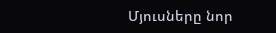Մյուսները նոր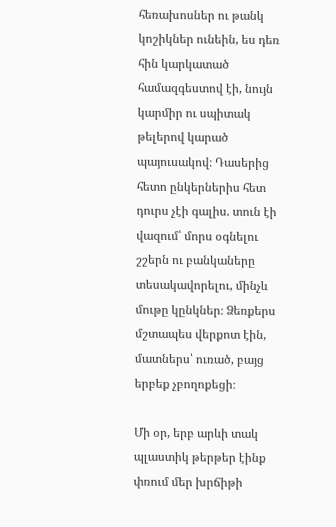հեռախոսներ ու թանկ կոշիկներ ունեին, ես դեռ հին կարկատած համազգեստով էի, նույն կարմիր ու սպիտակ թելերով կարած պայուսակով։ Դասերից հետո ընկերներիս հետ դուրս չէի գալիս. տուն էի վազում՝ մորս օգնելու շշերն ու բանկաները տեսակավորելու, մինչև մութը կընկներ։ Ձեռքերս մշտապես վերքոտ էին, մատներս՝ ուռած, բայց երբեք չբողոքեցի։

Մի օր, երբ արևի տակ պլաստիկ թերթեր էինք փռում մեր խրճիթի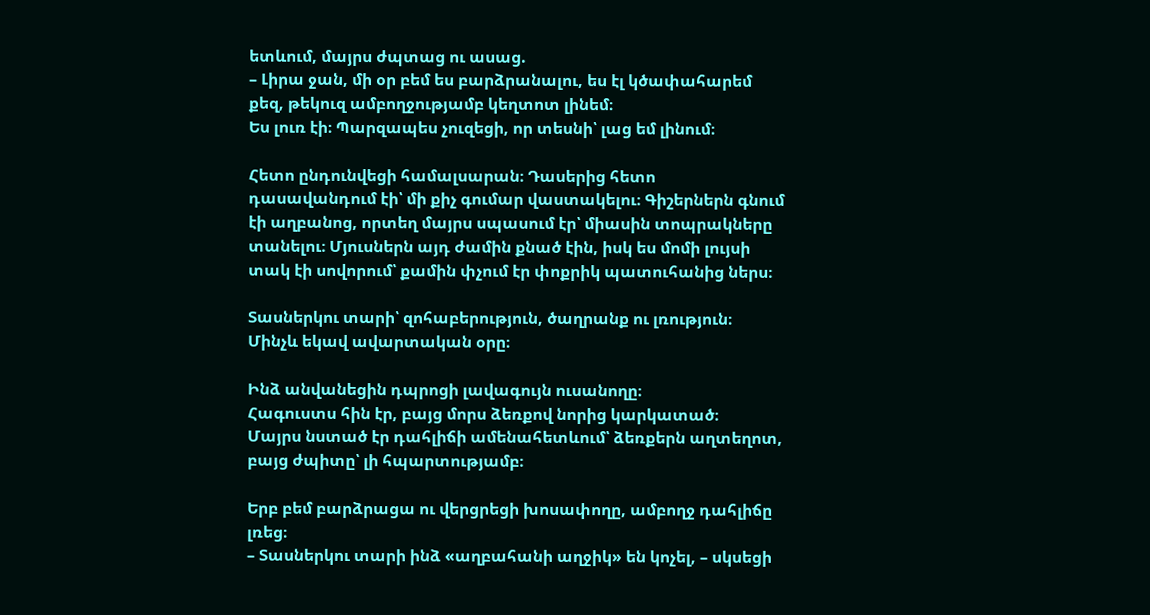ետևում, մայրս ժպտաց ու ասաց.
– Լիրա ջան, մի օր բեմ ես բարձրանալու, ես էլ կծափահարեմ քեզ, թեկուզ ամբողջությամբ կեղտոտ լինեմ։
Ես լուռ էի։ Պարզապես չուզեցի, որ տեսնի՝ լաց եմ լինում։

Հետո ընդունվեցի համալսարան։ Դասերից հետո դասավանդում էի՝ մի քիչ գումար վաստակելու։ Գիշերներն գնում էի աղբանոց, որտեղ մայրս սպասում էր՝ միասին տոպրակները տանելու։ Մյուսներն այդ ժամին քնած էին, իսկ ես մոմի լույսի տակ էի սովորում՝ քամին փչում էր փոքրիկ պատուհանից ներս։

Տասներկու տարի՝ զոհաբերություն, ծաղրանք ու լռություն։
Մինչև եկավ ավարտական օրը։

Ինձ անվանեցին դպրոցի լավագույն ուսանողը։
Հագուստս հին էր, բայց մորս ձեռքով նորից կարկատած։
Մայրս նստած էր դահլիճի ամենահետևում՝ ձեռքերն աղտեղոտ, բայց ժպիտը՝ լի հպարտությամբ։

Երբ բեմ բարձրացա ու վերցրեցի խոսափողը, ամբողջ դահլիճը լռեց։
– Տասներկու տարի ինձ «աղբահանի աղջիկ» են կոչել, – սկսեցի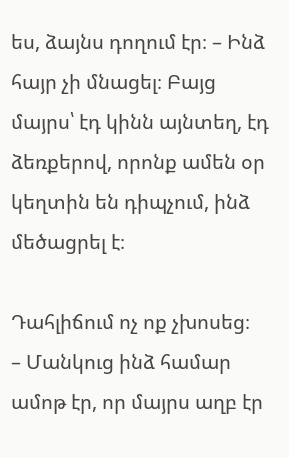ես, ձայնս դողում էր։ – Ինձ հայր չի մնացել։ Բայց մայրս՝ էդ կինն այնտեղ, էդ ձեռքերով, որոնք ամեն օր կեղտին են դիպչում, ինձ մեծացրել է։

Դահլիճում ոչ ոք չխոսեց։
– Մանկուց ինձ համար ամոթ էր, որ մայրս աղբ էր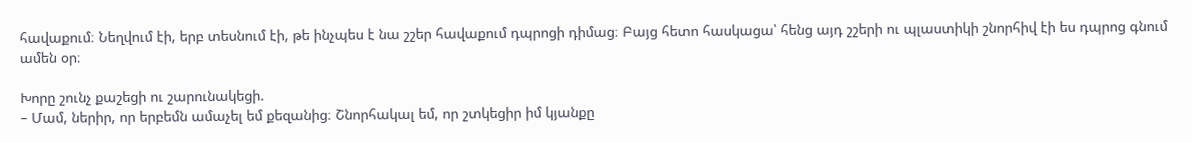հավաքում։ Նեղվում էի, երբ տեսնում էի, թե ինչպես է նա շշեր հավաքում դպրոցի դիմաց։ Բայց հետո հասկացա՝ հենց այդ շշերի ու պլաստիկի շնորհիվ էի ես դպրոց գնում ամեն օր։

Խորը շունչ քաշեցի ու շարունակեցի.
– Մամ, ներիր, որ երբեմն ամաչել եմ քեզանից։ Շնորհակալ եմ, որ շտկեցիր իմ կյանքը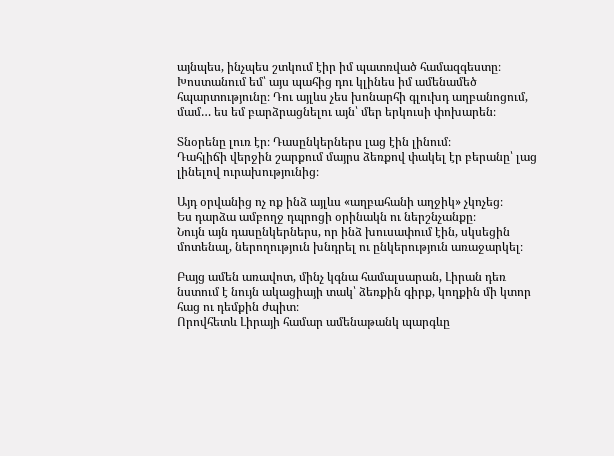այնպես, ինչպես շտկում էիր իմ պատռված համազգեստը։ Խոստանում եմ՝ այս պահից դու կլինես իմ ամենամեծ հպարտությունը։ Դու այլևս չես խոնարհի գլուխդ աղբանոցում, մամ… ես եմ բարձրացնելու այն՝ մեր երկուսի փոխարեն։

Տնօրենը լուռ էր։ Դասընկերներս լաց էին լինում։
Դահլիճի վերջին շարքում մայրս ձեռքով փակել էր բերանը՝ լաց լինելով ուրախությունից։

Այդ օրվանից ոչ ոք ինձ այլևս «աղբահանի աղջիկ» չկոչեց։
Ես դարձա ամբողջ դպրոցի օրինակն ու ներշնչանքը։
Նույն այն դասընկերներս, որ ինձ խուսափում էին, սկսեցին մոտենալ, ներողություն խնդրել ու ընկերություն առաջարկել։

Բայց ամեն առավոտ, մինչ կգնա համալսարան, Լիրան դեռ նստում է նույն ակացիայի տակ՝ ձեռքին գիրք, կողքին մի կտոր հաց ու դեմքին ժպիտ։
Որովհետև Լիրայի համար ամենաթանկ պարգևը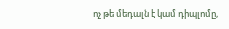ոչ թե մեդալն է կամ դիպլոմը,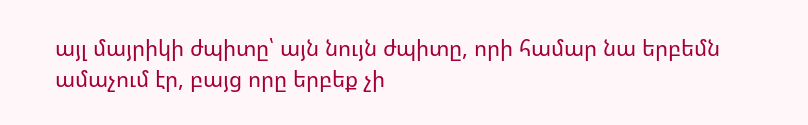այլ մայրիկի ժպիտը՝ այն նույն ժպիտը, որի համար նա երբեմն ամաչում էր, բայց որը երբեք չի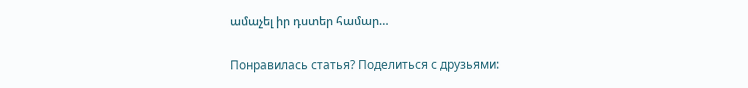ամաչել իր դստեր համար…

Понравилась статья? Поделиться с друзьями: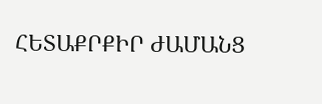ՀԵՏԱՔՐՔԻՐ ԺԱՄԱՆՑ